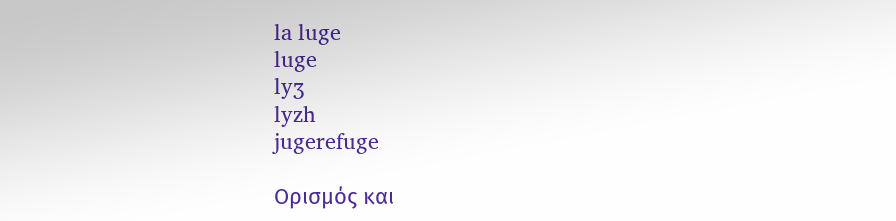la luge
luge
lyʒ
lyzh
jugerefuge

Ορισμός και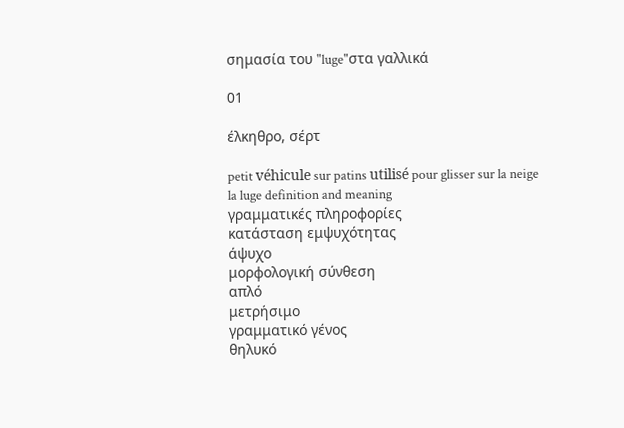σημασία του "luge"στα γαλλικά

01

έλκηθρο, σέρτ

petit véhicule sur patins utilisé pour glisser sur la neige
la luge definition and meaning
γραμματικές πληροφορίες
κατάσταση εμψυχότητας
άψυχο
μορφολογική σύνθεση
απλό
μετρήσιμο
γραμματικό γένος
θηλυκό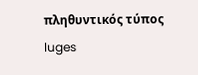πληθυντικός τύπος
luges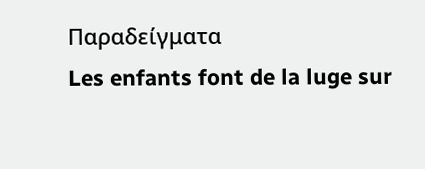Παραδείγματα
Les enfants font de la luge sur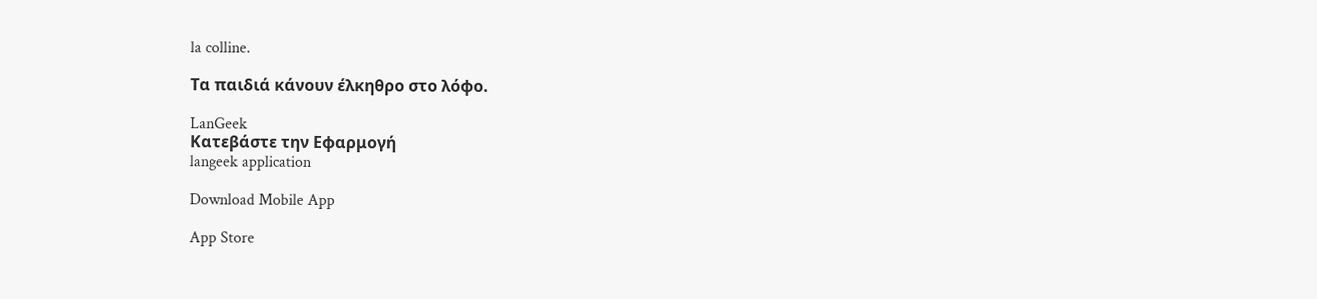la colline.

Τα παιδιά κάνουν έλκηθρο στο λόφο.

LanGeek
Κατεβάστε την Εφαρμογή
langeek application

Download Mobile App

App Store